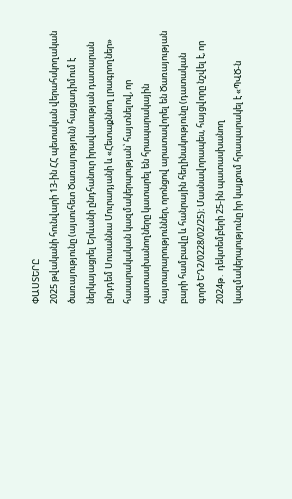ՓԱՍՏԵՐԸ
2025 թվականի հունվարի 13-ին ՀՀ պետական վերահսկողական ծառայությունը (այսուհետ Ծառայություն) հայցադիմում է ներկայացրել Երևանի ընդհանուր իրավասության դատարան ընդդեմ Սուսաննա Մուրադյանի և «Հետաքննող լրագրողներ» հասարակական կազմակերպության՝ հայտնելով, որ պատասխանողները կատարել են հրապարակային հայտարարություններ, որոնցով արատավորել են Ծառայության բարի համբավը և հանրային հեղինակությունը (դատական գործ ԵԴ2/0228/02/25)։ Մասնավորապես, հայցվորը նշվել է, որ 2024թ․ դեկտեմբերի 25-ին պատասխանող կազմակերպությունը իր կայքում հրապարակել է «ՊՎԾ-ն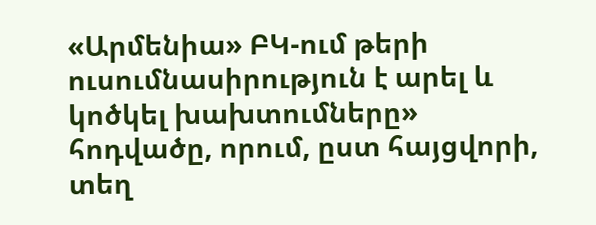«Արմենիա» ԲԿ-ում թերի ուսումնասիրություն է արել և կոծկել խախտումները» հոդվածը, որում, ըստ հայցվորի, տեղ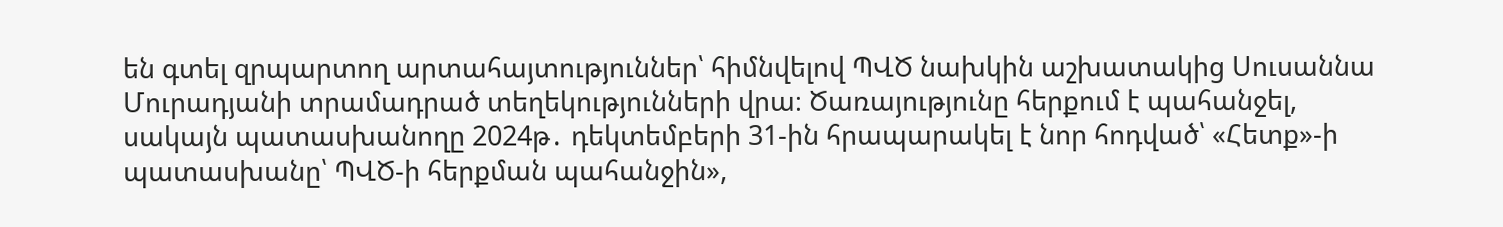են գտել զրպարտող արտահայտություններ՝ հիմնվելով ՊՎԾ նախկին աշխատակից Սուսաննա Մուրադյանի տրամադրած տեղեկությունների վրա։ Ծառայությունը հերքում է պահանջել, սակայն պատասխանողը 2024թ․ դեկտեմբերի 31-ին հրապարակել է նոր հոդված՝ «Հետք»-ի պատասխանը՝ ՊՎԾ-ի հերքման պահանջին»,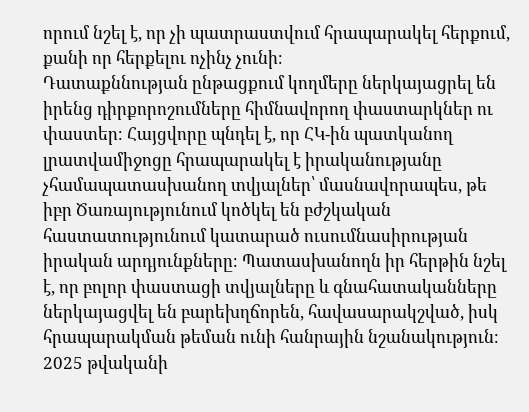որում նշել է, որ չի պատրաստվում հրապարակել հերքում, քանի որ հերքելու ոչինչ չունի։
Դատաքննության ընթացքում կողմերը ներկայացրել են իրենց դիրքորոշումները հիմնավորող փաստարկներ ու փաստեր։ Հայցվորը պնդել է, որ ՀԿ-ին պատկանող լրատվամիջոցը հրապարակել է իրականությանը չհամապատասխանող տվյալներ՝ մասնավորապես, թե իբր Ծառայությունում կոծկել են բժշկական հաստատությունում կատարած ուսումնասիրության իրական արդյունքները։ Պատասխանողն իր հերթին նշել է, որ բոլոր փաստացի տվյալները և գնահատականները ներկայացվել են բարեխղճորեն, հավասարակշված, իսկ հրապարակման թեման ունի հանրային նշանակություն։
2025 թվականի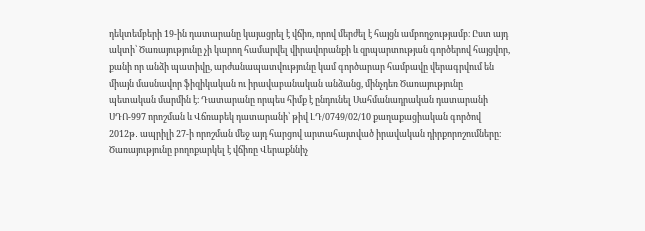դեկտեմբերի 19-ին դատարանը կայացրել է վճիռ, որով մերժել է հայցն ամբողջությամբ։ Ըստ այդ ակտի՝ Ծառայությունը չի կարող համարվել վիրավորանքի և զրպարտության գործերով հայցվոր, քանի որ անձի պատիվը, արժանապատվությունը կամ գործարար համբավը վերագրվում են միայն մասնավոր ֆիզիկական ու իրավաբանական անձանց, մինչդեռ Ծառայությունը պետական մարմին է։ Դատարանը որպես հիմք է ընդունել Սահմանադրական դատարանի ՍԴՈ-997 որոշման և Վճռաբեկ դատարանի՝ թիվ ԼԴ/0749/02/10 քաղաքացիական գործով 2012թ․ ապրիլի 27-ի որոշման մեջ այդ հարցով արտահայտված իրավական դիրքորոշումները։
Ծառայությունը բողոքարկել է վճիռը Վերաքննիչ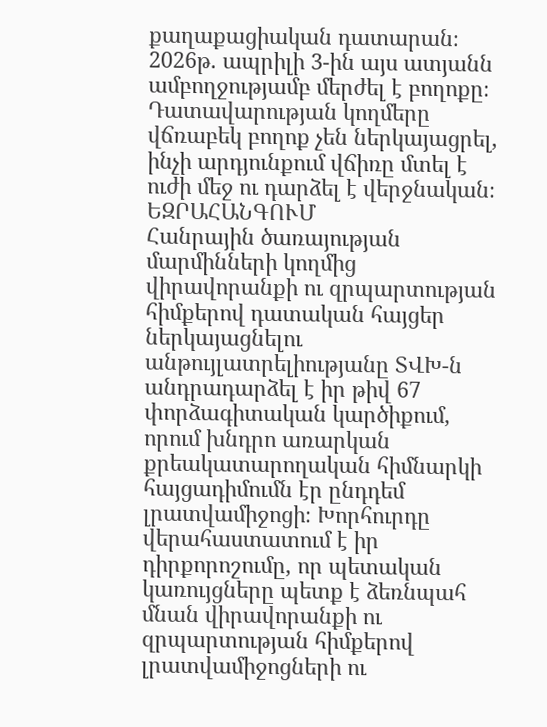քաղաքացիական դատարան։ 2026թ. ապրիլի 3-ին այս ատյանն ամբողջությամբ մերժել է բողոքը։ Դատավարության կողմերը վճռաբեկ բողոք չեն ներկայացրել, ինչի արդյունքում վճիռը մտել է ուժի մեջ ու դարձել է վերջնական։
ԵԶՐԱՀԱՆԳՈՒՄ
Հանրային ծառայության մարմինների կողմից վիրավորանքի ու զրպարտության հիմքերով դատական հայցեր ներկայացնելու անթույլատրելիությանը ՏՎԽ-ն անդրադարձել է իր թիվ 67 փորձագիտական կարծիքում, որում խնդրո առարկան քրեակատարողական հիմնարկի հայցադիմումն էր ընդդեմ լրատվամիջոցի։ Խորհուրդը վերահաստատում է իր դիրքորոշումը, որ պետական կառույցները պետք է ձեռնպահ մնան վիրավորանքի ու զրպարտության հիմքերով լրատվամիջոցների ու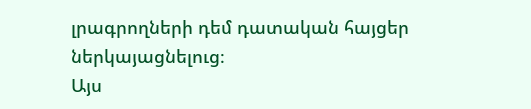լրագրողների դեմ դատական հայցեր ներկայացնելուց։
Այս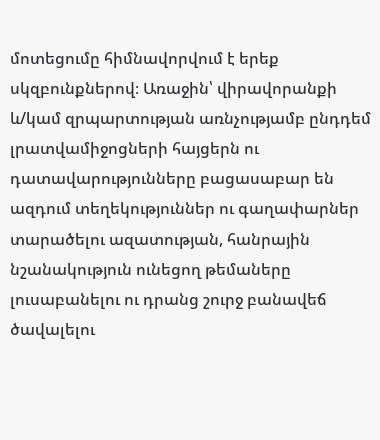մոտեցումը հիմնավորվում է երեք սկզբունքներով։ Առաջին՝ վիրավորանքի և/կամ զրպարտության առնչությամբ ընդդեմ լրատվամիջոցների հայցերն ու դատավարությունները բացասաբար են ազդում տեղեկություններ ու գաղափարներ տարածելու ազատության, հանրային նշանակություն ունեցող թեմաները լուսաբանելու ու դրանց շուրջ բանավեճ ծավալելու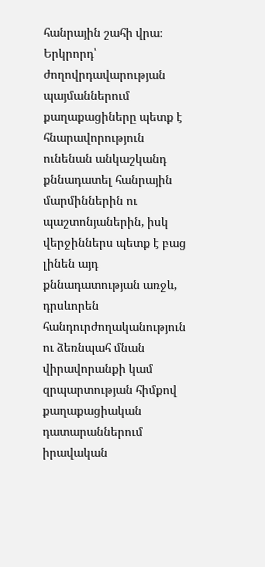հանրային շահի վրա։ Երկրորդ՝ ժողովրդավարության պայմաններում քաղաքացիները պետք է հնարավորություն ունենան անկաշկանդ քննադատել հանրային մարմիններին ու պաշտոնյաներին, իսկ վերջիններս պետք է բաց լինեն այդ քննադատության առջև, դրսևորեն հանդուրժողականություն ու ձեռնպահ մնան վիրավորանքի կամ զրպարտության հիմքով քաղաքացիական դատարաններում իրավական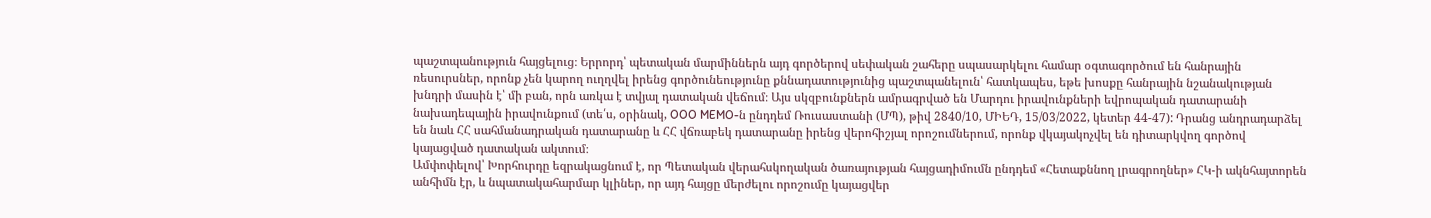պաշտպանություն հայցելուց։ Երրորդ՝ պետական մարմիններն այդ գործերով սեփական շահերը սպասարկելու համար օգտագործում են հանրային ռեսուրսներ, որոնք չեն կարող ուղղվել իրենց գործունեությունը քննադատությունից պաշտպանելուն՝ հատկապես, եթե խոսքը հանրային նշանակության խնդրի մասին է՝ մի բան, որն առկա է տվյալ դատական վեճում։ Այս սկզբունքներն ամրագրված են Մարդու իրավունքների եվրոպական դատարանի նախադեպային իրավունքում (տե՛ս, օրինակ, OOO MEMO-ն ընդդեմ Ռուսաստանի (ՄՊ), թիվ 2840/10, ՄԻԵԴ, 15/03/2022, կետեր 44-47): Դրանց անդրադարձել են նաև ՀՀ սահմանադրական դատարանը և ՀՀ վճռաբեկ դատարանը իրենց վերոհիշյալ որոշումներում, որոնք վկայակոչվել են դիտարկվող գործով կայացված դատական ակտում։
Ամփոփելով՝ Խորհուրդը եզրակացնում է, որ Պետական վերահսկողական ծառայության հայցադիմումն ընդդեմ «Հետաքննող լրագրողներ» ՀԿ-ի ակնհայտորեն անհիմն էր, և նպատակահարմար կլիներ, որ այդ հայցը մերժելու որոշումը կայացվեր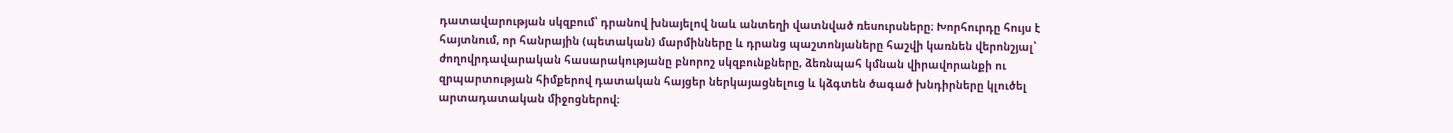դատավարության սկզբում՝ դրանով խնայելով նաև անտեղի վատնված ռեսուրսները։ Խորհուրդը հույս է հայտնում, որ հանրային (պետական) մարմինները և դրանց պաշտոնյաները հաշվի կառնեն վերոնշյալ՝ ժողովրդավարական հասարակությանը բնորոշ սկզբունքները, ձեռնպահ կմնան վիրավորանքի ու զրպարտության հիմքերով դատական հայցեր ներկայացնելուց և կձգտեն ծագած խնդիրները կլուծել արտադատական միջոցներով։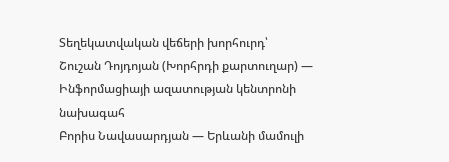Տեղեկատվական վեճերի խորհուրդ՝
Շուշան Դոյդոյան (Խորհրդի քարտուղար) — Ինֆորմացիայի ազատության կենտրոնի նախագահ
Բորիս Նավասարդյան — Երևանի մամուլի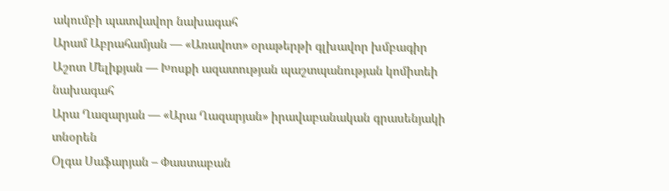ակումբի պատվավոր նախագահ
Արամ Աբրահամյան — «Առավոտ» օրաթերթի գլխավոր խմբագիր
Աշոտ Մելիքյան — Խոսքի ազատության պաշտպանության կոմիտեի նախագահ
Արա Ղազարյան — «Արա Ղազարյան» իրավաբանական գրասենյակի տնօրեն
Օլգա Սաֆարյան – Փաստաբան